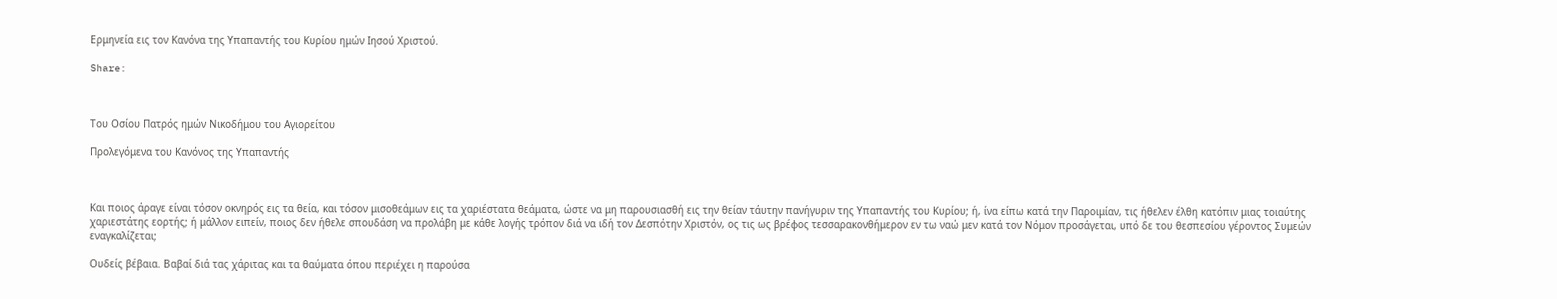Ερμηνεία εις τον Κανόνα της Υπαπαντής του Κυρίου ημών Ιησού Χριστού.

Share:



Του Οσίου Πατρός ημών Νικοδήμου του Αγιορείτου

Προλεγόμενα του Κανόνος της Υπαπαντής



Και ποιος άραγε είναι τόσον οκνηρός εις τα θεία, και τόσον μισοθεάμων εις τα χαριέστατα θεάματα, ώστε να μη παρουσιασθή εις την θείαν τάυτην πανήγυριν της Υπαπαντής του Κυρίου; ή, ίνα είπω κατά την Παροιμίαν, τις ήθελεν έλθη κατόπιν μιας τοιαύτης χαριεστάτης εορτής; ή μάλλον ειπείν, ποιος δεν ήθελε σπουδάση να προλάβη με κάθε λογής τρόπον διά να ιδή τον Δεσπότην Χριστόν, ος τις ως βρέφος τεσσαρακονθήμερον εν τω ναώ μεν κατά τον Νόμον προσάγεται, υπό δε του θεσπεσίου γέροντος Συμεών εναγκαλίζεται;

Ουδείς βέβαια. Βαβαί διά τας χάριτας και τα θαύματα όπου περιέχει η παρούσα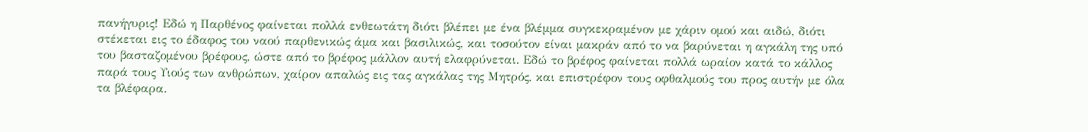πανήγυρις! Εδώ η Παρθένος φαίνεται πολλά ενθεωτάτη διότι βλέπει με ένα βλέμμα συγκεκραμένον με χάριν ομού και αιδώ, διότι στέκεται εις το έδαφος του ναού παρθενικώς άμα και βασιλικώς, και τοσούτον είναι μακράν από το να βαρύνεται η αγκάλη της υπό του βασταζομένου βρέφους, ώστε από το βρέφος μάλλον αυτή ελαφρύνεται. Εδώ το βρέφος φαίνεται πολλά ωραίον κατά το κάλλος παρά τους Υιούς των ανθρώπων, χαίρον απαλώς εις τας αγκάλας της Μητρός, και επιστρέφον τους οφθαλμούς του προς αυτήν με όλα τα βλέφαρα.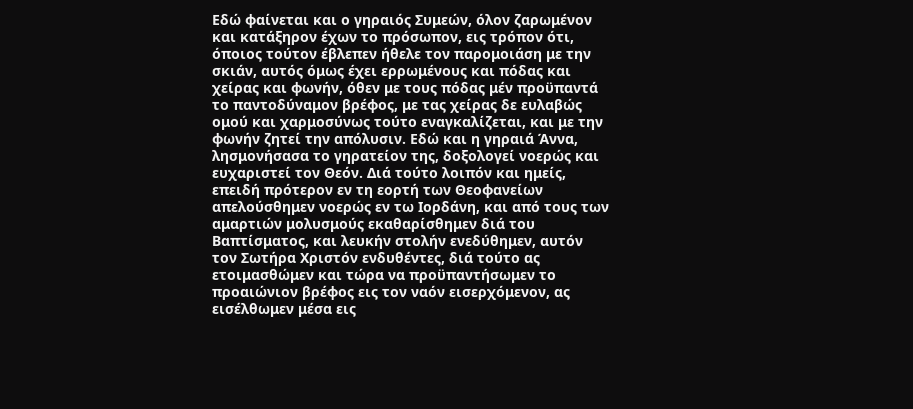Εδώ φαίνεται και ο γηραιός Συμεών, όλον ζαρωμένον και κατάξηρον έχων το πρόσωπον, εις τρόπον ότι, όποιος τούτον έβλεπεν ήθελε τον παρομοιάση με την σκιάν, αυτός όμως έχει ερρωμένους και πόδας και χείρας και φωνήν, όθεν με τους πόδας μέν προϋπαντά το παντοδύναμον βρέφος, με τας χείρας δε ευλαβώς ομού και χαρμοσύνως τούτο εναγκαλίζεται, και με την φωνήν ζητεί την απόλυσιν. Εδώ και η γηραιά Άννα, λησμονήσασα το γηρατείον της, δοξολογεί νοερώς και ευχαριστεί τον Θεόν. Διά τούτο λοιπόν και ημείς, επειδή πρότερον εν τη εορτή των Θεοφανείων απελούσθημεν νοερώς εν τω Ιορδάνη, και από τους των αμαρτιών μολυσμούς εκαθαρίσθημεν διά του Βαπτίσματος, και λευκήν στολήν ενεδύθημεν, αυτόν τον Σωτήρα Χριστόν ενδυθέντες, διά τούτο ας ετοιμασθώμεν και τώρα να προϋπαντήσωμεν το προαιώνιον βρέφος εις τον ναόν εισερχόμενον, ας εισέλθωμεν μέσα εις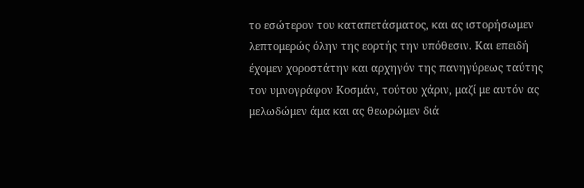το εσώτερον του καταπετάσματος, και ας ιστορήσωμεν λεπτομερώς όλην της εορτής την υπόθεσιν. Και επειδή έχομεν χοροστάτην και αρχηγόν της πανηγύρεως ταύτης τον υμνογράφον Κοσμάν, τούτου χάριν, μαζί με αυτόν ας μελωδώμεν άμα και ας θεωρώμεν διά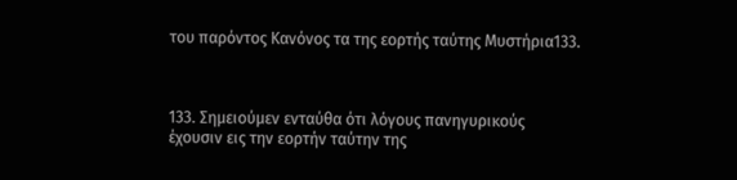του παρόντος Κανόνος τα της εορτής ταύτης Μυστήρια133.



133. Σημειούμεν ενταύθα ότι λόγους πανηγυρικούς έχουσιν εις την εορτήν ταύτην της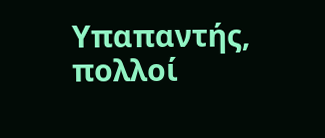Υπαπαντής, πολλοί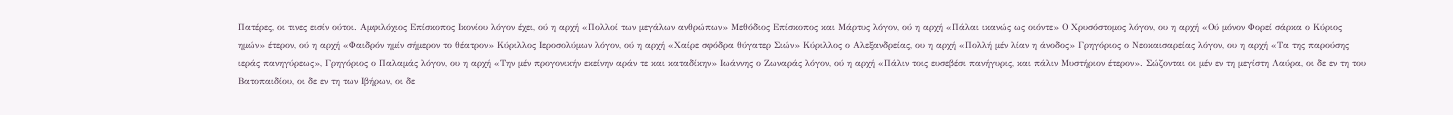Πατέρες, οι τινες εισίν ούτοι. Αμφιλόχιος Επίσκοπος Ικονίου λόγον έχει, ού η αρχή «Πολλοί των μεγάλων ανθρώπων» Μεθόδιος Επίσκοπος και Μάρτυς λόγον, ού η αρχή «Πάλαι ικανώς ως οιόντε» Ο Χρυσόστομος λόγον, ου η αρχή «Ού μόνον Φορεί σάρκα ο Κύριος ημών» έτερον, ού η αρχή «Φαιδρόν ημίν σήμερον το θέατρον» Κύριλλος Ιεροσολύμων λόγον, ού η αρχή «Χαίρε σφόδρα θύγατερ Σιών» Κύριλλος ο Αλεξανδρείας, ου η αρχή «Πολλή μέν λίαν η άνοδος» Γρηγόριος ο Νεοκαισαρείας λόγον, ου η αρχή «Τα της παρούσης ιεράς πανηγύρεως», Γρηγόριος ο Παλαμάς λόγον, ου η αρχή «Την μέν προγονικήν εκείνην αράν τε και καταδίκην» Ιωάννης ο Ζωναράς λόγον, ού η αρχή «Πάλιν τοις ευσεβέσι πανήγυρις, και πάλιν Μυστήριον έτερον». Σώζονται οι μέν εν τη μεγίστη Λαύρα, οι δε εν τη του Βατοπαιδίου, οι δε εν τη των Ιβήρων, οι δε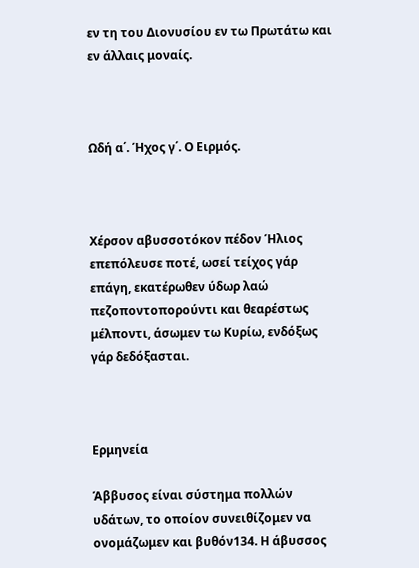εν τη του Διονυσίου εν τω Πρωτάτω και εν άλλαις μοναίς.



Ωδή α΄. Ήχος γ΄. Ο Ειρμός.



Χέρσον αβυσσοτόκον πέδον Ήλιος επεπόλευσε ποτέ, ωσεί τείχος γάρ επάγη, εκατέρωθεν ύδωρ λαώ πεζοποντοπορούντι και θεαρέστως μέλποντι, άσωμεν τω Κυρίω, ενδόξως γάρ δεδόξασται.



Ερμηνεία

Άββυσος είναι σύστημα πολλών υδάτων, το οποίον συνειθίζομεν να ονομάζωμεν και βυθόν134. Η άβυσσος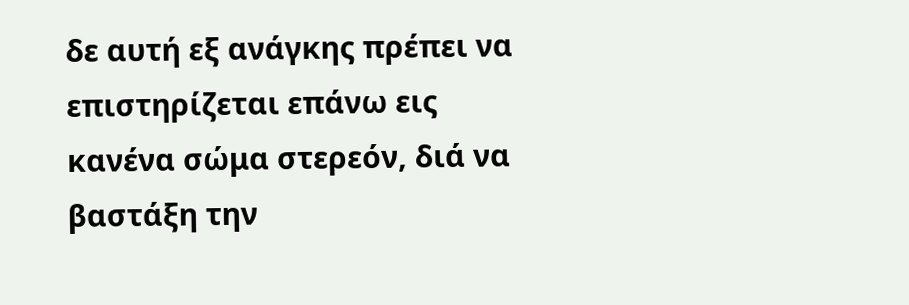δε αυτή εξ ανάγκης πρέπει να επιστηρίζεται επάνω εις κανένα σώμα στερεόν, διά να βαστάξη την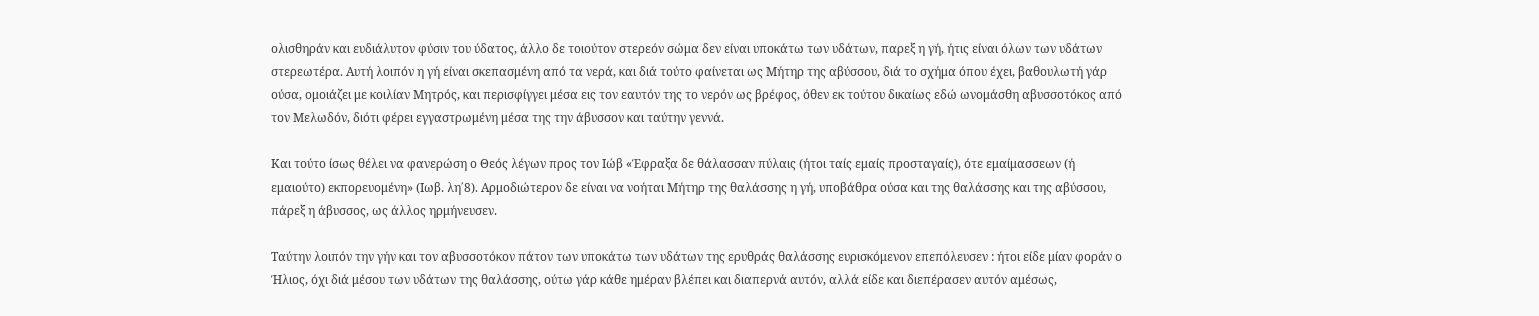ολισθηράν και ευδιάλυτον φύσιν του ύδατος, άλλο δε τοιούτον στερεόν σώμα δεν είναι υποκάτω των υδάτων, παρεξ η γή, ήτις είναι όλων των υδάτων στερεωτέρα. Αυτή λοιπόν η γή είναι σκεπασμένη από τα νερά, και διά τούτο φαίνεται ως Μήτηρ της αβύσσου, διά το σχήμα όπου έχει, βαθουλωτή γάρ ούσα, ομοιάζει με κοιλίαν Μητρός, και περισφίγγει μέσα εις τον εαυτόν της το νερόν ως βρέφος, όθεν εκ τούτου δικαίως εδώ ωνομάσθη αβυσσοτόκος από τον Μελωδόν, διότι φέρει εγγαστρωμένη μέσα της την άβυσσον και ταύτην γεννά.

Και τούτο ίσως θέλει να φανερώση ο Θεός λέγων προς τον Ιώβ «Έφραξα δε θάλασσαν πύλαις (ήτοι ταίς εμαίς προσταγαίς), ότε εμαίμασσεων (ή εμαιούτο) εκπορευομένη» (Ιωβ. λη΄8). Αρμοδιώτερον δε είναι να νοήται Μήτηρ της θαλάσσης η γή, υποβάθρα ούσα και της θαλάσσης και της αβύσσου, πάρεξ η άβυσσος, ως άλλος ηρμήνευσεν.

Ταύτην λοιπόν την γήν και τον αβυσσοτόκον πάτον των υποκάτω των υδάτων της ερυθράς θαλάσσης ευρισκόμενον επεπόλευσεν : ήτοι είδε μίαν φοράν ο Ήλιος, όχι διά μέσου των υδάτων της θαλάσσης, ούτω γάρ κάθε ημέραν βλέπει και διαπερνά αυτόν, αλλά είδε και διεπέρασεν αυτόν αμέσως,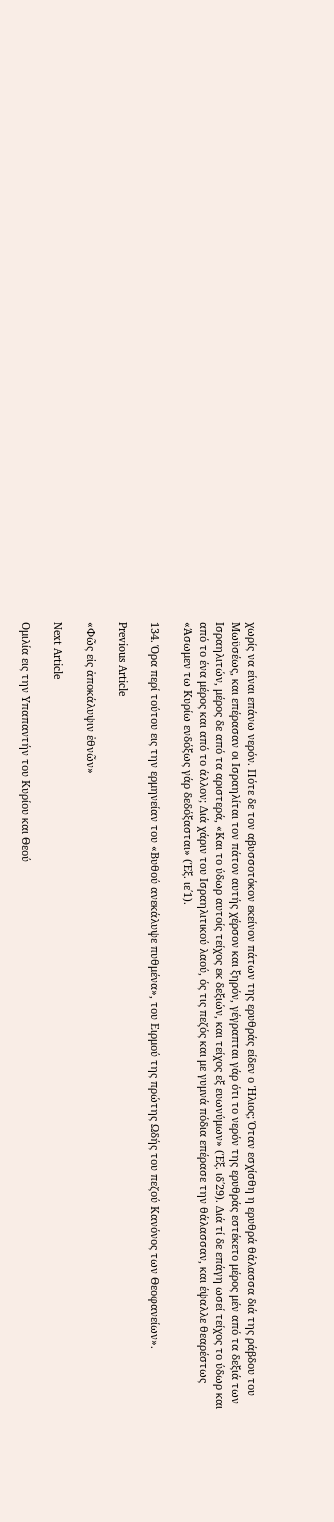χωρίς να είναι επάνω νερόν. Πότε δε τον αβυσσοτόκον εκείνον πάτων της ερυθράς είδεν ο Ήλιος; Όταν εσχίσθη η ερυθρά θάλασσα διά της ράβδου του Μωϋσέως, και επέρασαν οι Ισραηλίται τον πάτον αυτής χέρσον και ξηρόν, γέγραπται γάρ ότι το νερόν της ερυθράς εστέκετο μέρος μέν από τα δεξιά των Ισραηλιτών, μέρος δε από τα αριστερά, «Και το ύδωρ αυτοίς τείχος εκ δεξιών, και τείχος εξ ευωνύμων» (Έξ. ιδ΄29). Διά τί δε επάγη ωσεί τείχος το ύδωρ και από το ένα μέρος και από το άλλον; Διά χάριν του Ισραηλιτικού λαού, ός τις πεζός και με γυμνά πόδια επέρασε την θάλασσαν, και έψαλλε θεαρέστως «Άσωμεν τω Κυρίω ενδόξως γάρ δεδόξασται» (Έξ. ιε΄1).

134. Όρα περί τούτου εις την ερμηνείαν του «Βυθού ανεκάλυψε πυθμένα», του Ειρμού της πρώτης Ωδής του πεζού Κανόνος των Θεοφανείων».

Previous Article

«Φῶς εἰς ἀποκάλυψιν ἐθνῶν»

Next Article

Oμιλία εις την Υπαπαντήν του Κυρίου και Θεού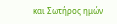και Σωτήρος ημών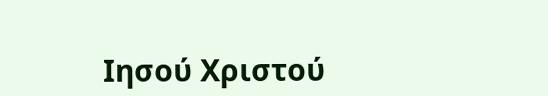Ιησού Χριστού